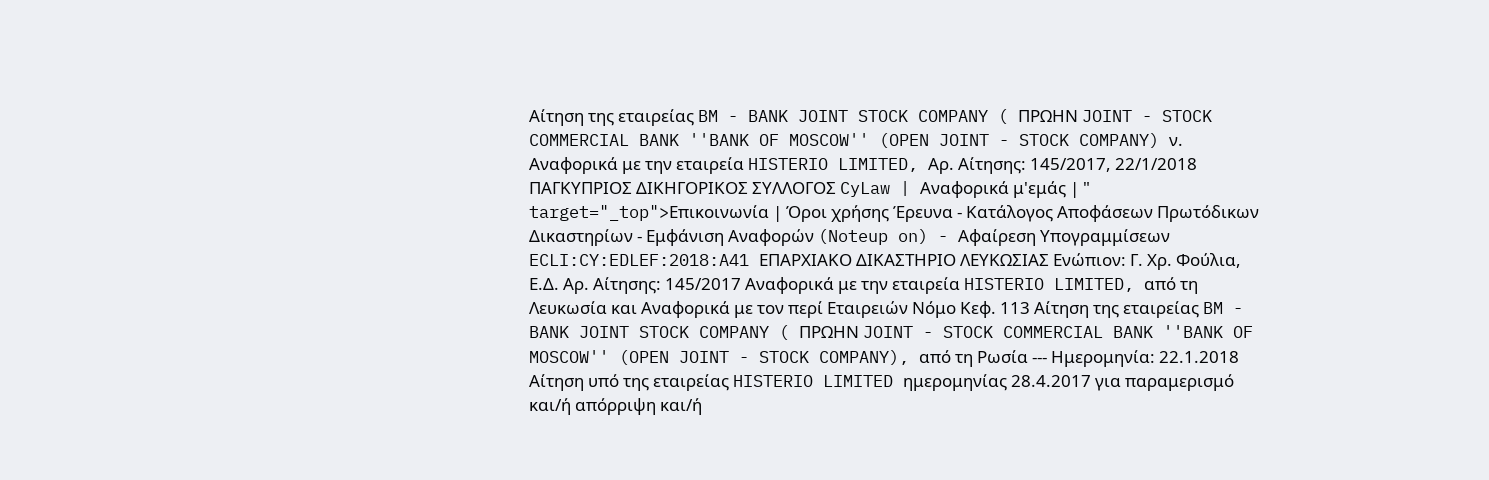Αίτηση της εταιρείας BM - BANK JOINT STOCK COMPANY ( ΠΡΩΗΝ JOINT - STOCK COMMERCIAL BANK ''BANK OF MOSCOW'' (OPEN JOINT - STOCK COMPANY) ν. Αναφορικά με την εταιρεία HISTERIO LIMITED, Αρ. Αίτησης: 145/2017, 22/1/2018 ΠΑΓΚΥΠΡΙΟΣ ΔΙΚΗΓΟΡΙΚΟΣ ΣΥΛΛΟΓΟΣ CyLaw | Αναφορικά μ'εμάς | " target="_top">Επικοινωνία | Όροι χρήσης Έρευνα - Κατάλογος Αποφάσεων Πρωτόδικων Δικαστηρίων - Εμφάνιση Αναφορών (Noteup on) - Αφαίρεση Υπογραμμίσεων ECLI:CY:EDLEF:2018:A41 ΕΠΑΡΧΙΑΚΟ ΔΙΚΑΣΤΗΡΙΟ ΛΕΥΚΩΣΙΑΣ Ενώπιον: Γ. Χρ. Φούλια, Ε.Δ. Αρ. Αίτησης: 145/2017 Αναφορικά με την εταιρεία HISTERIO LIMITED, από τη Λευκωσία και Αναφορικά με τον περί Εταιρειών Νόμο Κεφ. 113 Αίτηση της εταιρείας BM - BANK JOINT STOCK COMPANY ( ΠΡΩΗΝ JOINT - STOCK COMMERCIAL BANK ''BANK OF MOSCOW'' (OPEN JOINT - STOCK COMPANY), από τη Ρωσία --- Ημερομηνία: 22.1.2018 Αίτηση υπό της εταιρείας HISTERIO LIMITED ημερομηνίας 28.4.2017 για παραμερισμό και/ή απόρριψη και/ή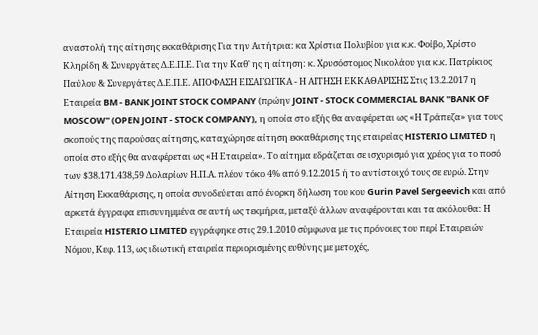αναστολή της αίτησης εκκαθάρισης Για την Αιτήτρια: κα Χρίστια Πολυβίου για κ.κ. Φοίβο, Χρίστο Κληρίδη & Συνεργάτες Δ.Ε.Π.Ε. Για την Καθ' ης η αίτηση: κ. Χρυσόστομος Νικολάου για κ.κ. Πατρίκιος Παύλου & Συνεργάτες Δ.Ε.Π.Ε. ΑΠΟΦΑΣΗ ΕΙΣΑΓΩΓΙΚΑ - Η ΑΙΤΗΣΗ ΕΚΚΑΘΑΡΙΣΗΣ Στις 13.2.2017 η Εταιρεία BM - BANK JOINT STOCK COMPANY (πρώην JOINT - STOCK COMMERCIAL BANK ''BANK OF MOSCOW'' (OPEN JOINT - STOCK COMPANY), η οποία στο εξής θα αναφέρεται ως «Η Τράπεζα» για τους σκοπούς της παρούσας αίτησης, καταχώρησε αίτηση εκκαθάρισης της εταιρείας HISTERIO LIMITED η οποία στο εξής θα αναφέρεται ως «Η Εταιρεία». Το αίτημα εδράζεται σε ισχυρισμό για χρέος για το ποσό των $38.171.438,59 Δολαρίων Η.Π.Α. πλέον τόκο 4% από 9.12.2015 ή το αντίστοιχό τους σε ευρώ. Στην Αίτηση Εκκαθάρισης, η οποία συνοδεύεται από ένορκη δήλωση του κου Gurin Pavel Sergeevich και από αρκετά έγγραφα επισυνημμένα σε αυτή ως τεκμήρια, μεταξύ άλλων αναφέρονται και τα ακόλουθα: Η Εταιρεία HISTERIO LIMITED εγγράφηκε στις 29.1.2010 σύμφωνα με τις πρόνοιες του περί Εταιρειών Νόμου, Κεφ. 113, ως ιδιωτική εταιρεία περιορισμένης ευθύνης με μετοχές,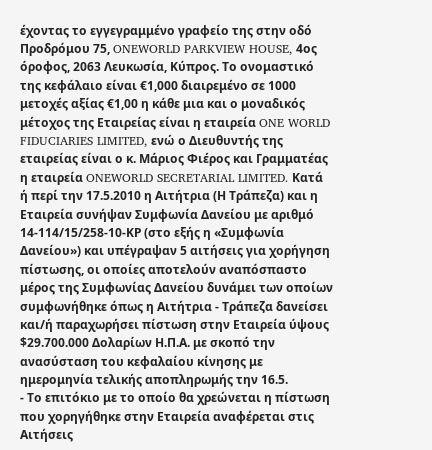έχοντας το εγγεγραμμένο γραφείο της στην οδό Προδρόμου 75, ONEWORLD PARKVIEW HOUSE, 4ος όροφος, 2063 Λευκωσία, Κύπρος. Το ονομαστικό της κεφάλαιο είναι €1,000 διαιρεμένο σε 1000 μετοχές αξίας €1,00 η κάθε μια και ο μοναδικός μέτοχος της Εταιρείας είναι η εταιρεία ONE WORLD FIDUCIARIES LIMITED, ενώ ο Διευθυντής της εταιρείας είναι ο κ. Μάριος Φιέρος και Γραμματέας η εταιρεία ONEWORLD SECRETARIAL LIMITED. Κατά ή περί την 17.5.2010 η Αιτήτρια (Η Τράπεζα) και η Εταιρεία συνήψαν Συμφωνία Δανείου με αριθμό 14-114/15/258-10-ΚΡ (στο εξής η «Συμφωνία Δανείου») και υπέγραψαν 5 αιτήσεις για χορήγηση πίστωσης, οι οποίες αποτελούν αναπόσπαστο μέρος της Συμφωνίας Δανείου δυνάμει των οποίων συμφωνήθηκε όπως η Αιτήτρια - Τράπεζα δανείσει και/ή παραχωρήσει πίστωση στην Εταιρεία ύψους $29.700.000 Δολαρίων Η.Π.Α. με σκοπό την ανασύσταση του κεφαλαίου κίνησης με ημερομηνία τελικής αποπληρωμής την 16.5.
- Το επιτόκιο με το οποίο θα χρεώνεται η πίστωση που χορηγήθηκε στην Εταιρεία αναφέρεται στις Αιτήσεις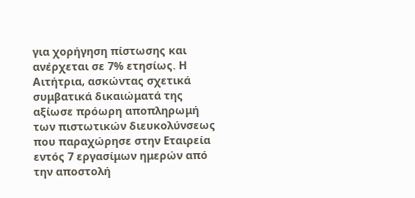για χορήγηση πίστωσης και ανέρχεται σε 7% ετησίως. Η Αιτήτρια, ασκώντας σχετικά συμβατικά δικαιώματά της αξίωσε πρόωρη αποπληρωμή των πιστωτικών διευκολύνσεως που παραχώρησε στην Εταιρεία εντός 7 εργασίμων ημερών από την αποστολή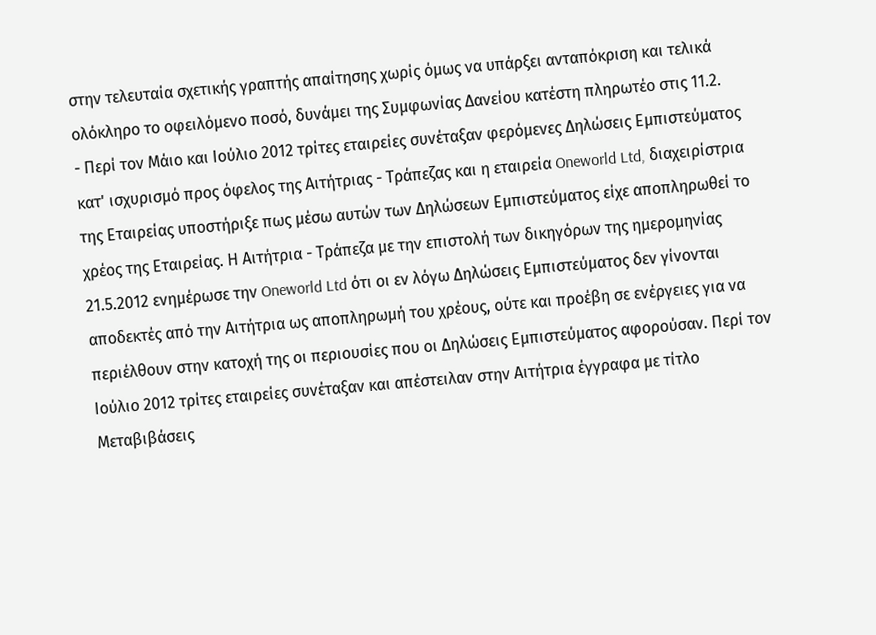στην τελευταία σχετικής γραπτής απαίτησης χωρίς όμως να υπάρξει ανταπόκριση και τελικά ολόκληρο το οφειλόμενο ποσό, δυνάμει της Συμφωνίας Δανείου κατέστη πληρωτέο στις 11.2.
- Περί τον Μάιο και Ιούλιο 2012 τρίτες εταιρείες συνέταξαν φερόμενες Δηλώσεις Εμπιστεύματος κατ' ισχυρισμό προς όφελος της Αιτήτριας - Τράπεζας και η εταιρεία Oneworld Ltd, διαχειρίστρια της Εταιρείας υποστήριξε πως μέσω αυτών των Δηλώσεων Εμπιστεύματος είχε αποπληρωθεί το χρέος της Εταιρείας. Η Αιτήτρια - Τράπεζα με την επιστολή των δικηγόρων της ημερομηνίας 21.5.2012 ενημέρωσε την Oneworld Ltd ότι οι εν λόγω Δηλώσεις Εμπιστεύματος δεν γίνονται αποδεκτές από την Αιτήτρια ως αποπληρωμή του χρέους, ούτε και προέβη σε ενέργειες για να περιέλθουν στην κατοχή της οι περιουσίες που οι Δηλώσεις Εμπιστεύματος αφορούσαν. Περί τον Ιούλιο 2012 τρίτες εταιρείες συνέταξαν και απέστειλαν στην Αιτήτρια έγγραφα με τίτλο Μεταβιβάσεις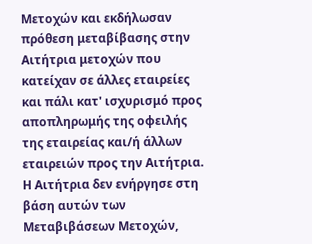Μετοχών και εκδήλωσαν πρόθεση μεταβίβασης στην Αιτήτρια μετοχών που κατείχαν σε άλλες εταιρείες και πάλι κατ' ισχυρισμό προς αποπληρωμής της οφειλής της εταιρείας και/ή άλλων εταιρειών προς την Αιτήτρια. Η Αιτήτρια δεν ενήργησε στη βάση αυτών των Μεταβιβάσεων Μετοχών,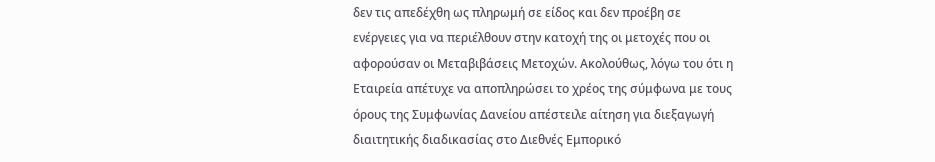δεν τις απεδέχθη ως πληρωμή σε είδος και δεν προέβη σε ενέργειες για να περιέλθουν στην κατοχή της οι μετοχές που οι αφορούσαν οι Μεταβιβάσεις Μετοχών. Ακολούθως, λόγω του ότι η Εταιρεία απέτυχε να αποπληρώσει το χρέος της σύμφωνα με τους όρους της Συμφωνίας Δανείου απέστειλε αίτηση για διεξαγωγή διαιτητικής διαδικασίας στο Διεθνές Εμπορικό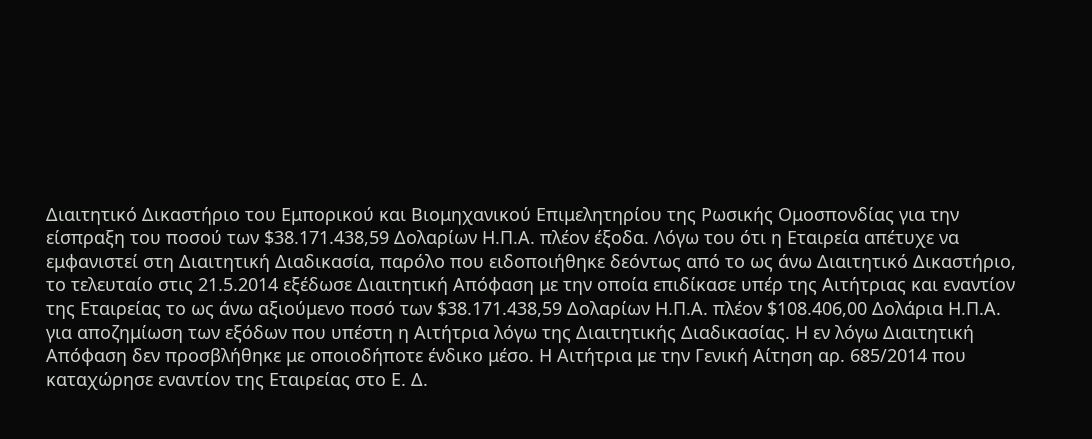Διαιτητικό Δικαστήριο του Εμπορικού και Βιομηχανικού Επιμελητηρίου της Ρωσικής Ομοσπονδίας για την είσπραξη του ποσού των $38.171.438,59 Δολαρίων Η.Π.Α. πλέον έξοδα. Λόγω του ότι η Εταιρεία απέτυχε να εμφανιστεί στη Διαιτητική Διαδικασία, παρόλο που ειδοποιήθηκε δεόντως από το ως άνω Διαιτητικό Δικαστήριο, το τελευταίο στις 21.5.2014 εξέδωσε Διαιτητική Απόφαση με την οποία επιδίκασε υπέρ της Αιτήτριας και εναντίον της Εταιρείας το ως άνω αξιούμενο ποσό των $38.171.438,59 Δολαρίων Η.Π.Α. πλέον $108.406,00 Δολάρια Η.Π.Α. για αποζημίωση των εξόδων που υπέστη η Αιτήτρια λόγω της Διαιτητικής Διαδικασίας. Η εν λόγω Διαιτητική Απόφαση δεν προσβλήθηκε με οποιοδήποτε ένδικο μέσο. Η Αιτήτρια με την Γενική Αίτηση αρ. 685/2014 που καταχώρησε εναντίον της Εταιρείας στο Ε. Δ.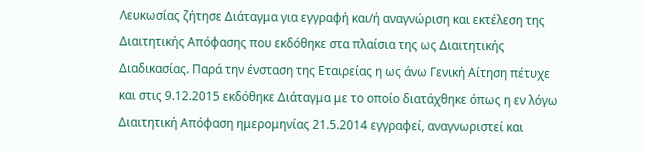Λευκωσίας ζήτησε Διάταγμα για εγγραφή και/ή αναγνώριση και εκτέλεση της Διαιτητικής Απόφασης που εκδόθηκε στα πλαίσια της ως Διαιτητικής Διαδικασίας. Παρά την ένσταση της Εταιρείας η ως άνω Γενική Αίτηση πέτυχε και στις 9.12.2015 εκδόθηκε Διάταγμα με το οποίο διατάχθηκε όπως η εν λόγω Διαιτητική Απόφαση ημερομηνίας 21.5.2014 εγγραφεί, αναγνωριστεί και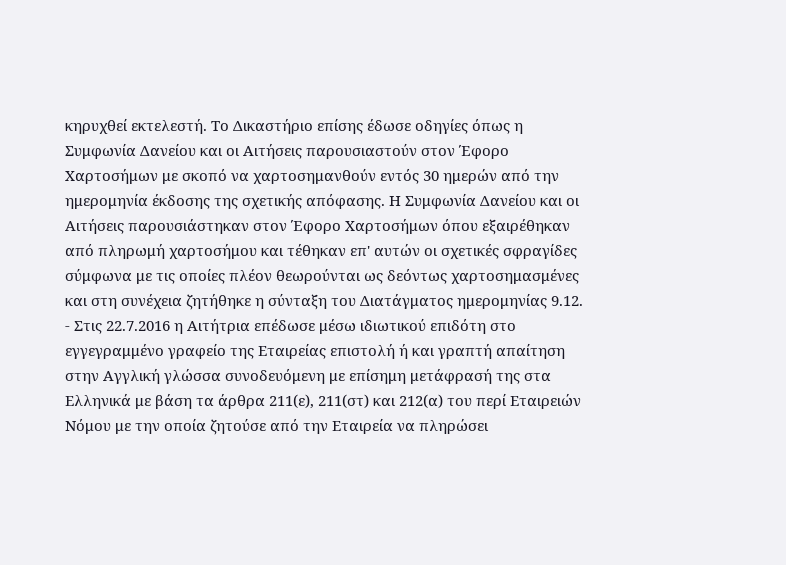κηρυχθεί εκτελεστή. Το Δικαστήριο επίσης έδωσε οδηγίες όπως η Συμφωνία Δανείου και οι Αιτήσεις παρουσιαστούν στον Έφορο Χαρτοσήμων με σκοπό να χαρτοσημανθούν εντός 30 ημερών από την ημερομηνία έκδοσης της σχετικής απόφασης. Η Συμφωνία Δανείου και οι Αιτήσεις παρουσιάστηκαν στον Έφορο Χαρτοσήμων όπου εξαιρέθηκαν από πληρωμή χαρτοσήμου και τέθηκαν επ' αυτών οι σχετικές σφραγίδες σύμφωνα με τις οποίες πλέον θεωρούνται ως δεόντως χαρτοσημασμένες και στη συνέχεια ζητήθηκε η σύνταξη του Διατάγματος ημερομηνίας 9.12.
- Στις 22.7.2016 η Αιτήτρια επέδωσε μέσω ιδιωτικού επιδότη στο εγγεγραμμένο γραφείο της Εταιρείας επιστολή ή και γραπτή απαίτηση στην Αγγλική γλώσσα συνοδευόμενη με επίσημη μετάφρασή της στα Ελληνικά με βάση τα άρθρα 211(ε), 211(στ) και 212(α) του περί Εταιρειών Νόμου με την οποία ζητούσε από την Εταιρεία να πληρώσει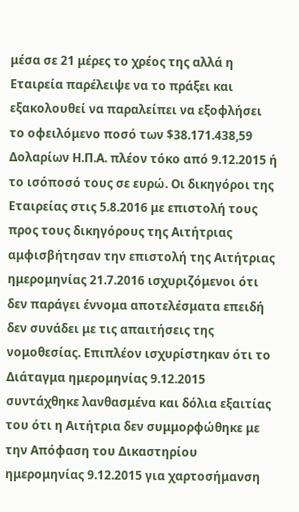μέσα σε 21 μέρες το χρέος της αλλά η Εταιρεία παρέλειψε να το πράξει και εξακολουθεί να παραλείπει να εξοφλήσει το οφειλόμενο ποσό των $38.171.438,59 Δολαρίων Η.Π.Α. πλέον τόκο από 9.12.2015 ή το ισόποσό τους σε ευρώ. Οι δικηγόροι της Εταιρείας στις 5.8.2016 με επιστολή τους προς τους δικηγόρους της Αιτήτριας αμφισβήτησαν την επιστολή της Αιτήτριας ημερομηνίας 21.7.2016 ισχυριζόμενοι ότι δεν παράγει έννομα αποτελέσματα επειδή δεν συνάδει με τις απαιτήσεις της νομοθεσίας. Επιπλέον ισχυρίστηκαν ότι το Διάταγμα ημερομηνίας 9.12.2015 συντάχθηκε λανθασμένα και δόλια εξαιτίας του ότι η Αιτήτρια δεν συμμορφώθηκε με την Απόφαση του Δικαστηρίου ημερομηνίας 9.12.2015 για χαρτοσήμανση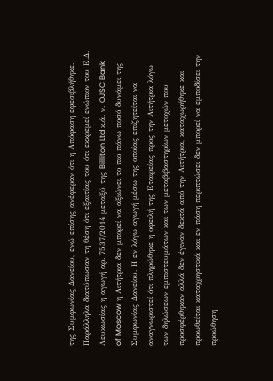της Συμφωνίας Δανείου, ενώ επίσης ανέφεραν ότι η Απόφαση εφεσιβλήθηκε. Παράλληλα διατύπωσαν τη θέση ότι εξαιτίας του ότι εκκρεμεί ενώπιον του Ε.Δ. Λευκωσίας η αγωγή αρ. 7537/2014 μεταξύ της Billiton Ltd κ.ά. ν. OJSC Bank of Moscow η Αιτήτρια δεν μπορεί να αξιώνει το πιο πάνω ποσό δυνάμει της Συμφωνίας Δανείου. Η εν λόγω αγωγή μέσω της οποίας επιζητείται να αναγνωριστεί ότι πληρώθηκε η οφειλή της Εταιρείας προς την Αιτήτρια λόγω των δηλώσεων εμπιστευμάτων και των μεταβιβαστηρίων μετοχών που προσφέρθηκαν αλλά δεν έγιναν δεκτά από την Αιτήτρια, καταχωρήθηκε και προωθείται καταχρηστικά και εν πάση περιπτώσει δεν μπορεί να εμποδίσει την προώθηση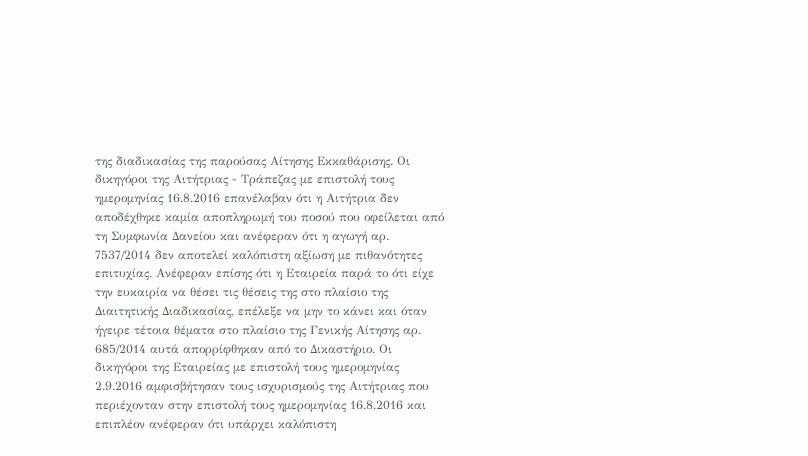της διαδικασίας της παρούσας Αίτησης Εκκαθάρισης. Οι δικηγόροι της Αιτήτριας - Τράπεζας με επιστολή τους ημερομηνίας 16.8.2016 επανέλαβαν ότι η Αιτήτρια δεν αποδέχθηκε καμία αποπληρωμή του ποσού που οφείλεται από τη Συμφωνία Δανείου και ανέφεραν ότι η αγωγή αρ. 7537/2014 δεν αποτελεί καλόπιστη αξίωση με πιθανότητες επιτυχίας. Ανέφεραν επίσης ότι η Εταιρεία παρά το ότι είχε την ευκαιρία να θέσει τις θέσεις της στο πλαίσιο της Διαιτητικής Διαδικασίας, επέλεξε να μην το κάνει και όταν ήγειρε τέτοια θέματα στο πλαίσιο της Γενικής Αίτησης αρ. 685/2014 αυτά απορρίφθηκαν από το Δικαστήριο. Οι δικηγόροι της Εταιρείας με επιστολή τους ημερομηνίας 2.9.2016 αμφισβήτησαν τους ισχυρισμούς της Αιτήτριας που περιέχονταν στην επιστολή τους ημερομηνίας 16.8.2016 και επιπλέον ανέφεραν ότι υπάρχει καλόπιστη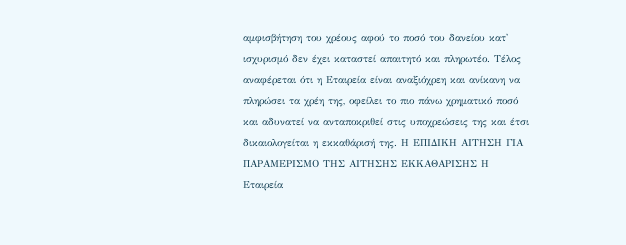αμφισβήτηση του χρέους αφού το ποσό του δανείου κατ' ισχυρισμό δεν έχει καταστεί απαιτητό και πληρωτέο. Τέλος αναφέρεται ότι η Εταιρεία είναι αναξιόχρεη και ανίκανη να πληρώσει τα χρέη της, οφείλει το πιο πάνω χρηματικό ποσό και αδυνατεί να ανταποκριθεί στις υποχρεώσεις της και έτσι δικαιολογείται η εκκαθάρισή της. Η ΕΠΙΔΙΚΗ ΑΙΤΗΣΗ ΓΙΑ ΠΑΡΑΜΕΡΙΣΜΟ ΤΗΣ ΑΙΤΗΣΗΣ ΕΚΚΑΘΑΡΙΣΗΣ Η Εταιρεία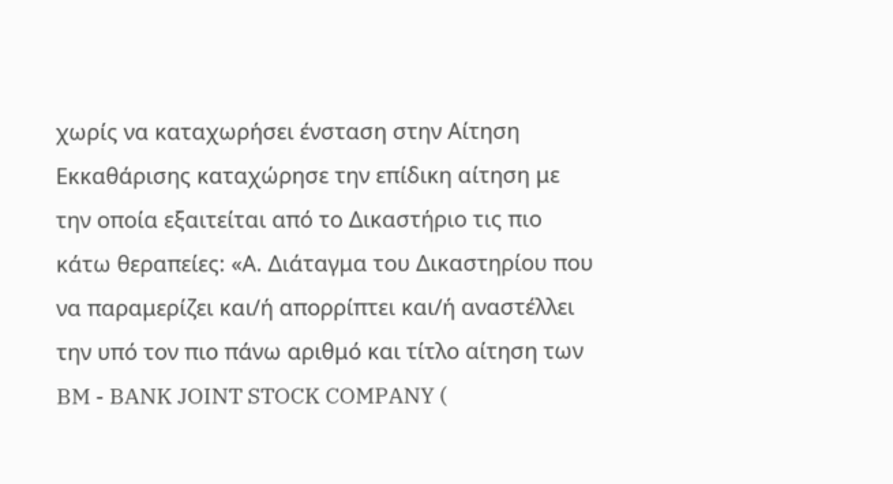χωρίς να καταχωρήσει ένσταση στην Αίτηση Εκκαθάρισης καταχώρησε την επίδικη αίτηση με την οποία εξαιτείται από το Δικαστήριο τις πιο κάτω θεραπείες: «Α. Διάταγμα του Δικαστηρίου που να παραμερίζει και/ή απορρίπτει και/ή αναστέλλει την υπό τον πιο πάνω αριθμό και τίτλο αίτηση των BM - BANK JOINT STOCK COMPANY (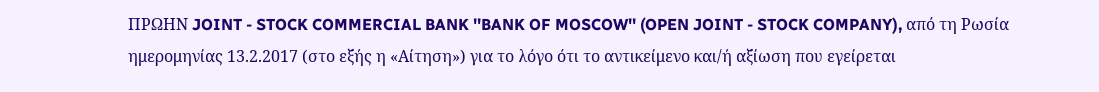ΠΡΩΗΝ JOINT - STOCK COMMERCIAL BANK ''BANK OF MOSCOW'' (OPEN JOINT - STOCK COMPANY), από τη Ρωσία ημερομηνίας 13.2.2017 (στο εξής η «Αίτηση») για το λόγο ότι το αντικείμενο και/ή αξίωση που εγείρεται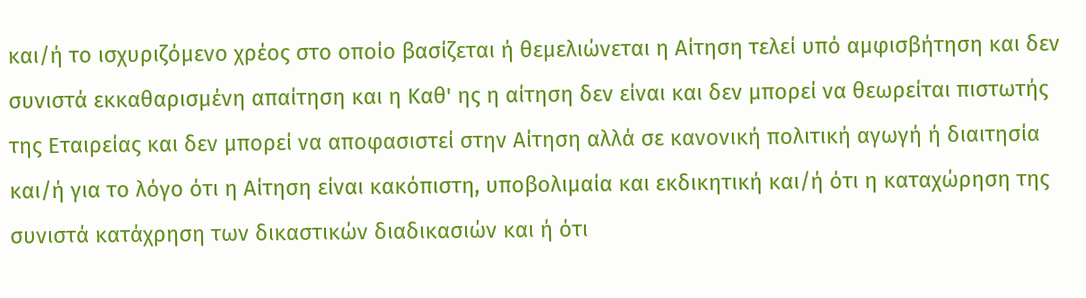και/ή το ισχυριζόμενο χρέος στο οποίο βασίζεται ή θεμελιώνεται η Αίτηση τελεί υπό αμφισβήτηση και δεν συνιστά εκκαθαρισμένη απαίτηση και η Καθ' ης η αίτηση δεν είναι και δεν μπορεί να θεωρείται πιστωτής της Εταιρείας και δεν μπορεί να αποφασιστεί στην Αίτηση αλλά σε κανονική πολιτική αγωγή ή διαιτησία και/ή για το λόγο ότι η Αίτηση είναι κακόπιστη, υποβολιμαία και εκδικητική και/ή ότι η καταχώρηση της συνιστά κατάχρηση των δικαστικών διαδικασιών και ή ότι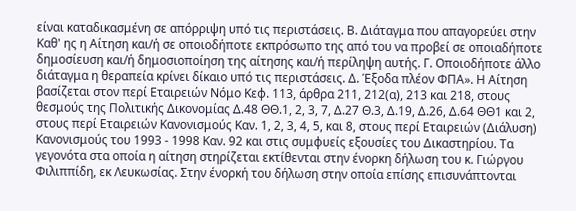είναι καταδικασμένη σε απόρριψη υπό τις περιστάσεις. Β. Διάταγμα που απαγορεύει στην Καθ' ης η Αίτηση και/ή σε οποιοδήποτε εκπρόσωπο της από του να προβεί σε οποιαδήποτε δημοσίευση και/ή δημοσιοποίηση της αίτησης και/ή περίληψη αυτής. Γ. Οποιοδήποτε άλλο διάταγμα η θεραπεία κρίνει δίκαιο υπό τις περιστάσεις. Δ. Έξοδα πλέον ΦΠΑ». Η Αίτηση βασίζεται στον περί Εταιρειών Νόμο Κεφ. 113, άρθρα 211, 212(α), 213 και 218, στους θεσμούς της Πολιτικής Δικονομίας Δ.48 ΘΘ.1, 2, 3, 7, Δ.27 Θ.3, Δ.19, Δ.26, Δ.64 ΘΘ1 και 2, στους περί Εταιρειών Κανονισμούς Καν. 1, 2, 3, 4, 5, και 8, στους περί Εταιρειών (Διάλυση) Κανονισμούς του 1993 - 1998 Καν. 92 και στις συμφυείς εξουσίες του Δικαστηρίου. Τα γεγονότα στα οποία η αίτηση στηρίζεται εκτίθενται στην ένορκη δήλωση του κ. Γιώργου Φιλιππίδη, εκ Λευκωσίας. Στην ένορκή του δήλωση στην οποία επίσης επισυνάπτονται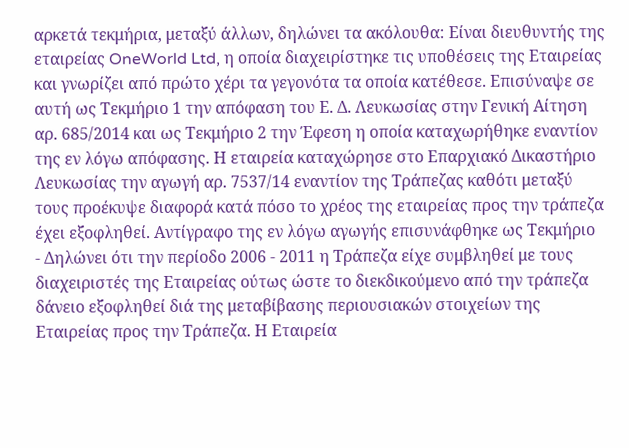αρκετά τεκμήρια, μεταξύ άλλων, δηλώνει τα ακόλουθα: Είναι διευθυντής της εταιρείας OneWorld Ltd, η οποία διαχειρίστηκε τις υποθέσεις της Εταιρείας και γνωρίζει από πρώτο χέρι τα γεγονότα τα οποία κατέθεσε. Επισύναψε σε αυτή ως Τεκμήριο 1 την απόφαση του Ε. Δ. Λευκωσίας στην Γενική Αίτηση αρ. 685/2014 και ως Τεκμήριο 2 την Έφεση η οποία καταχωρήθηκε εναντίον της εν λόγω απόφασης. Η εταιρεία καταχώρησε στο Επαρχιακό Δικαστήριο Λευκωσίας την αγωγή αρ. 7537/14 εναντίον της Τράπεζας καθότι μεταξύ τους προέκυψε διαφορά κατά πόσο το χρέος της εταιρείας προς την τράπεζα έχει εξοφληθεί. Αντίγραφο της εν λόγω αγωγής επισυνάφθηκε ως Τεκμήριο
- Δηλώνει ότι την περίοδο 2006 - 2011 η Τράπεζα είχε συμβληθεί με τους διαχειριστές της Εταιρείας ούτως ώστε το διεκδικούμενο από την τράπεζα δάνειο εξοφληθεί διά της μεταβίβασης περιουσιακών στοιχείων της Εταιρείας προς την Τράπεζα. Η Εταιρεία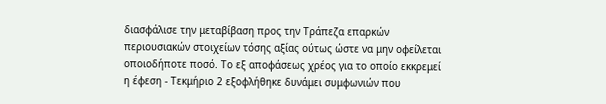διασφάλισε την μεταβίβαση προς την Τράπεζα επαρκών περιουσιακών στοιχείων τόσης αξίας ούτως ώστε να μην οφείλεται οποιοδήποτε ποσό. Το εξ αποφάσεως χρέος για το οποίο εκκρεμεί η έφεση - Τεκμήριο 2 εξοφλήθηκε δυνάμει συμφωνιών που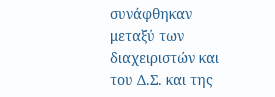συνάφθηκαν μεταξύ των διαχειριστών και του Δ.Σ. και της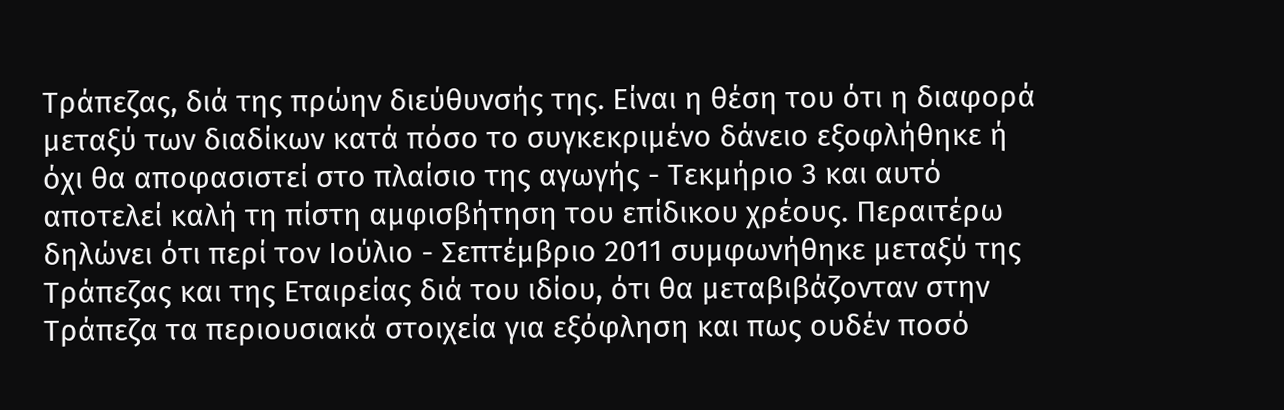Τράπεζας, διά της πρώην διεύθυνσής της. Είναι η θέση του ότι η διαφορά μεταξύ των διαδίκων κατά πόσο το συγκεκριμένο δάνειο εξοφλήθηκε ή όχι θα αποφασιστεί στο πλαίσιο της αγωγής - Τεκμήριο 3 και αυτό αποτελεί καλή τη πίστη αμφισβήτηση του επίδικου χρέους. Περαιτέρω δηλώνει ότι περί τον Ιούλιο - Σεπτέμβριο 2011 συμφωνήθηκε μεταξύ της Τράπεζας και της Εταιρείας διά του ιδίου, ότι θα μεταβιβάζονταν στην Τράπεζα τα περιουσιακά στοιχεία για εξόφληση και πως ουδέν ποσό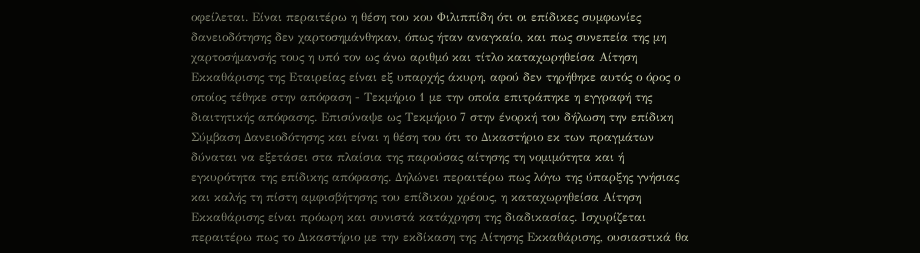οφείλεται. Είναι περαιτέρω η θέση του κου Φιλιππίδη ότι οι επίδικες συμφωνίες δανειοδότησης δεν χαρτοσημάνθηκαν, όπως ήταν αναγκαίο, και πως συνεπεία της μη χαρτοσήμανσής τους η υπό τον ως άνω αριθμό και τίτλο καταχωρηθείσα Αίτηση Εκκαθάρισης της Εταιρείας είναι εξ υπαρχής άκυρη, αφού δεν τηρήθηκε αυτός ο όρος ο οποίος τέθηκε στην απόφαση - Τεκμήριο 1 με την οποία επιτράπηκε η εγγραφή της διαιτητικής απόφασης. Επισύναψε ως Τεκμήριο 7 στην ένορκή του δήλωση την επίδικη Σύμβαση Δανειοδότησης και είναι η θέση του ότι το Δικαστήριο εκ των πραγμάτων δύναται να εξετάσει στα πλαίσια της παρούσας αίτησης τη νομιμότητα και ή εγκυρότητα της επίδικης απόφασης. Δηλώνει περαιτέρω πως λόγω της ύπαρξης γνήσιας και καλής τη πίστη αμφισβήτησης του επίδικου χρέους, η καταχωρηθείσα Αίτηση Εκκαθάρισης είναι πρόωρη και συνιστά κατάχρηση της διαδικασίας. Ισχυρίζεται περαιτέρω πως το Δικαστήριο με την εκδίκαση της Αίτησης Εκκαθάρισης, ουσιαστικά θα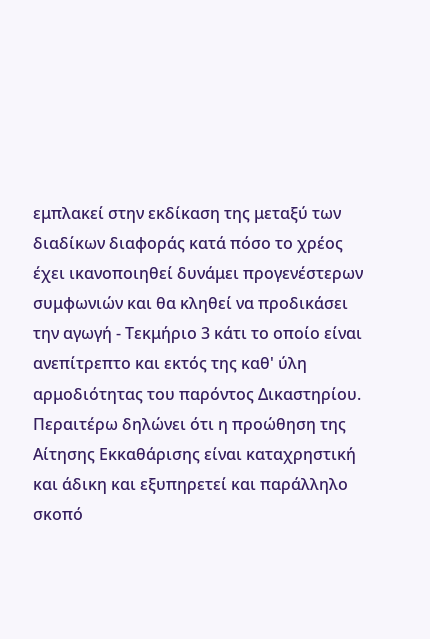εμπλακεί στην εκδίκαση της μεταξύ των διαδίκων διαφοράς κατά πόσο το χρέος έχει ικανοποιηθεί δυνάμει προγενέστερων συμφωνιών και θα κληθεί να προδικάσει την αγωγή - Τεκμήριο 3 κάτι το οποίο είναι ανεπίτρεπτο και εκτός της καθ' ύλη αρμοδιότητας του παρόντος Δικαστηρίου. Περαιτέρω δηλώνει ότι η προώθηση της Αίτησης Εκκαθάρισης είναι καταχρηστική και άδικη και εξυπηρετεί και παράλληλο σκοπό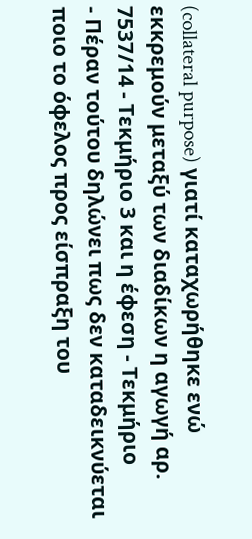(collateral purpose) γιατί καταχωρήθηκε ενώ εκκρεμούν μεταξύ των διαδίκων η αγωγή αρ. 7537/14 - Τεκμήριο 3 και η έφεση - Τεκμήριο
- Πέραν τούτου δηλώνει πως δεν καταδεικνύεται ποιο το όφελος προς είσπραξη του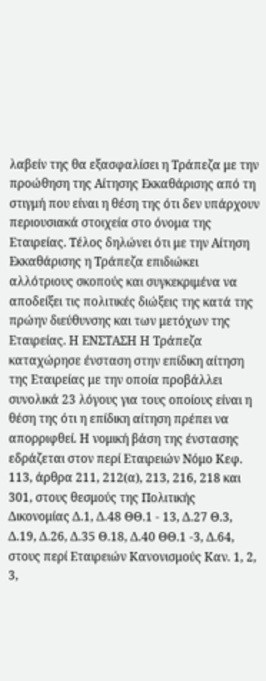λαβείν της θα εξασφαλίσει η Τράπεζα με την προώθηση της Αίτησης Εκκαθάρισης από τη στιγμή που είναι η θέση της ότι δεν υπάρχουν περιουσιακά στοιχεία στο όνομα της Εταιρείας. Τέλος δηλώνει ότι με την Αίτηση Εκκαθάρισης η Τράπεζα επιδιώκει αλλότριους σκοπούς και συγκεκριμένα να αποδείξει τις πολιτικές διώξεις της κατά της πρώην διεύθυνσης και των μετόχων της Εταιρείας. Η ΕΝΣΤΑΣΗ Η Τράπεζα καταχώρησε ένσταση στην επίδικη αίτηση της Εταιρείας με την οποία προβάλλει συνολικά 23 λόγους για τους οποίους είναι η θέση της ότι η επίδικη αίτηση πρέπει να απορριφθεί. Η νομική βάση της ένστασης εδράζεται στον περί Εταιρειών Νόμο Κεφ. 113, άρθρα 211, 212(α), 213, 216, 218 και 301, στους θεσμούς της Πολιτικής Δικονομίας Δ.1, Δ.48 ΘΘ.1 - 13, Δ.27 Θ.3, Δ.19, Δ.26, Δ.35 Θ.18, Δ.40 ΘΘ.1 -3, Δ.64, στους περί Εταιρειών Κανονισμούς Καν. 1, 2, 3,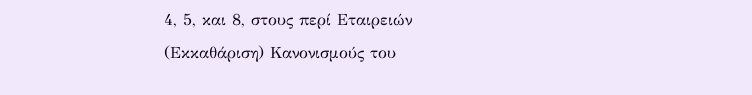4, 5, και 8, στους περί Εταιρειών (Εκκαθάριση) Κανονισμούς του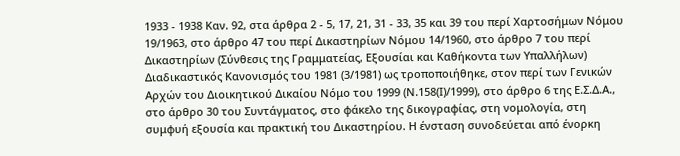1933 - 1938 Καν. 92, στα άρθρα 2 - 5, 17, 21, 31 - 33, 35 και 39 του περί Χαρτοσήμων Νόμου 19/1963, στο άρθρο 47 του περί Δικαστηρίων Νόμου 14/1960, στο άρθρο 7 του περί Δικαστηρίων (Σύνθεσις της Γραμματείας, Εξουσίαι και Καθήκοντα των Υπαλλήλων) Διαδικαστικός Κανονισμός του 1981 (3/1981) ως τροποποιήθηκε, στον περί των Γενικών Αρχών του Διοικητικού Δικαίου Νόμο του 1999 (Ν.158(Ι)/1999), στο άρθρο 6 της Ε.Σ.Δ.Α., στο άρθρο 30 του Συντάγματος, στο φάκελο της δικογραφίας, στη νομολογία, στη συμφυή εξουσία και πρακτική του Δικαστηρίου. Η ένσταση συνοδεύεται από ένορκη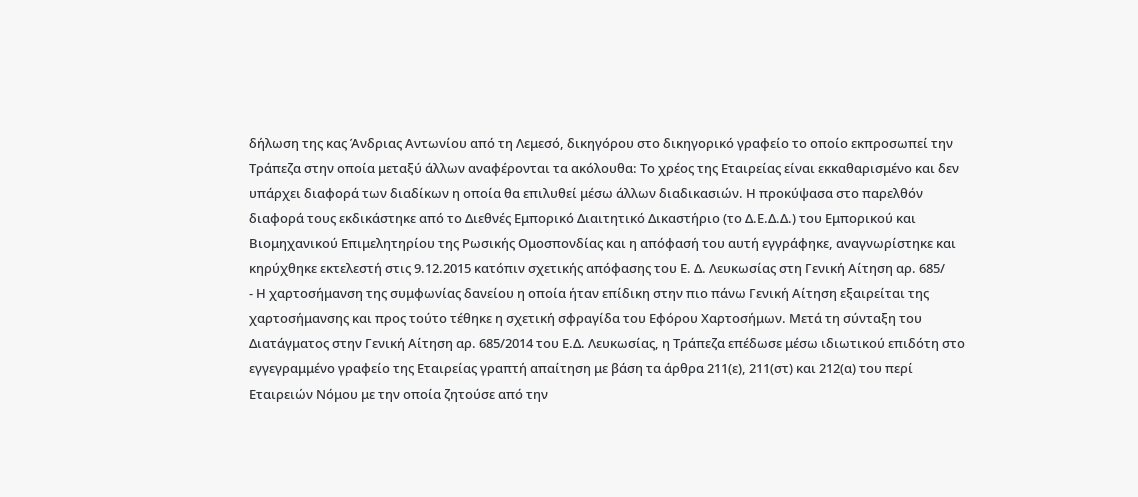δήλωση της κας Άνδριας Αντωνίου από τη Λεμεσό, δικηγόρου στο δικηγορικό γραφείο το οποίο εκπροσωπεί την Τράπεζα στην οποία μεταξύ άλλων αναφέρονται τα ακόλουθα: Το χρέος της Εταιρείας είναι εκκαθαρισμένο και δεν υπάρχει διαφορά των διαδίκων η οποία θα επιλυθεί μέσω άλλων διαδικασιών. Η προκύψασα στο παρελθόν διαφορά τους εκδικάστηκε από το Διεθνές Εμπορικό Διαιτητικό Δικαστήριο (το Δ.Ε.Δ.Δ.) του Εμπορικού και Βιομηχανικού Επιμελητηρίου της Ρωσικής Ομοσπονδίας και η απόφασή του αυτή εγγράφηκε, αναγνωρίστηκε και κηρύχθηκε εκτελεστή στις 9.12.2015 κατόπιν σχετικής απόφασης του Ε. Δ. Λευκωσίας στη Γενική Αίτηση αρ. 685/
- Η χαρτοσήμανση της συμφωνίας δανείου η οποία ήταν επίδικη στην πιο πάνω Γενική Αίτηση εξαιρείται της χαρτοσήμανσης και προς τούτο τέθηκε η σχετική σφραγίδα του Εφόρου Χαρτοσήμων. Μετά τη σύνταξη του Διατάγματος στην Γενική Αίτηση αρ. 685/2014 του Ε.Δ. Λευκωσίας, η Τράπεζα επέδωσε μέσω ιδιωτικού επιδότη στο εγγεγραμμένο γραφείο της Εταιρείας γραπτή απαίτηση με βάση τα άρθρα 211(ε), 211(στ) και 212(α) του περί Εταιρειών Νόμου με την οποία ζητούσε από την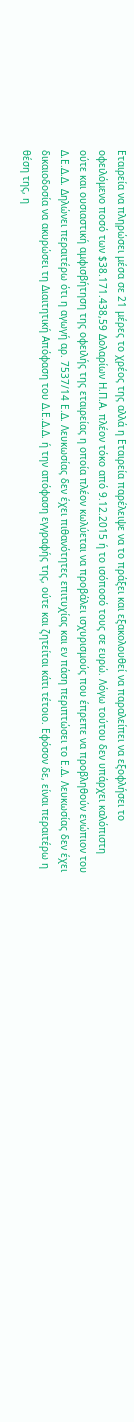Εταιρεία να πληρώσει μέσα σε 21 μέρες το χρέος της αλλά η Εταιρεία παρέλειψε να το πράξει και εξακολουθεί να παραλείπει να εξοφλήσει το οφειλόμενο ποσό των $38.171.438,59 Δολαρίων Η.Π.Α. πλέον τόκο από 9.12.2015 ή το ισόποσό τους σε ευρώ. Λόγω τούτου δεν υπάρχει καλόπιστη ούτε και ουσιαστική αμφισβήτηση της οφειλής της εταιρείας η οποία πλέον κωλύεται να προβάλει ισχυρισμούς που έπρεπε να προβληθούν ενώπιον του Δ.Ε.Δ.Δ. Δηλώνει περαιτέρω ότι η αγωγή αρ. 7537/14 Ε.Δ. Λευκωσίας δεν έχει πιθανότητες επιτυχίας και εν πάση περιπτώσει το Ε.Δ. Λευκωσίας δεν έχει δικαιοδοσία να ακυρώσει τη Διαιτητική Απόφαση του Δ.Ε.Δ.Δ. ή την απόφαση εγγραφής της, ούτε και ζητείται κάτι τέτοιο. Εφόσον δε, είναι περαιτέρω η θέση της, η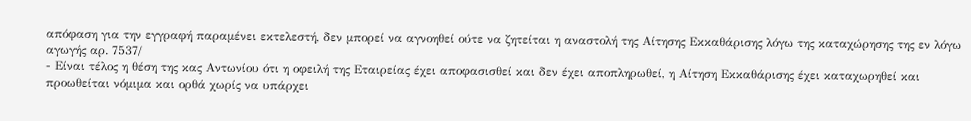απόφαση για την εγγραφή παραμένει εκτελεστή, δεν μπορεί να αγνοηθεί ούτε να ζητείται η αναστολή της Αίτησης Εκκαθάρισης λόγω της καταχώρησης της εν λόγω αγωγής αρ. 7537/
- Είναι τέλος η θέση της κας Αντωνίου ότι η οφειλή της Εταιρείας έχει αποφασισθεί και δεν έχει αποπληρωθεί, η Αίτηση Εκκαθάρισης έχει καταχωρηθεί και προωθείται νόμιμα και ορθά χωρίς να υπάρχει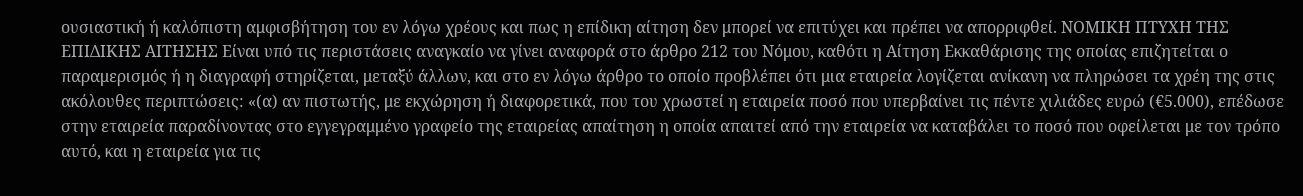ουσιαστική ή καλόπιστη αμφισβήτηση του εν λόγω χρέους και πως η επίδικη αίτηση δεν μπορεί να επιτύχει και πρέπει να απορριφθεί. ΝΟΜΙΚΗ ΠΤΥΧΗ ΤΗΣ ΕΠΙΔΙΚΗΣ ΑΙΤΗΣΗΣ Είναι υπό τις περιστάσεις αναγκαίο να γίνει αναφορά στο άρθρο 212 του Νόμου, καθότι η Αίτηση Εκκαθάρισης της οποίας επιζητείται ο παραμερισμός ή η διαγραφή στηρίζεται, μεταξύ άλλων, και στο εν λόγω άρθρο το οποίο προβλέπει ότι μια εταιρεία λογίζεται ανίκανη να πληρώσει τα χρέη της στις ακόλουθες περιπτώσεις: «(α) αν πιστωτής, με εκχώρηση ή διαφορετικά, που του χρωστεί η εταιρεία ποσό που υπερβαίνει τις πέντε χιλιάδες ευρώ (€5.000), επέδωσε στην εταιρεία παραδίνοντας στο εγγεγραμμένο γραφείο της εταιρείας απαίτηση η οποία απαιτεί από την εταιρεία να καταβάλει το ποσό που οφείλεται με τον τρόπο αυτό, και η εταιρεία για τις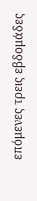επόμενες τρεις εβδομάδες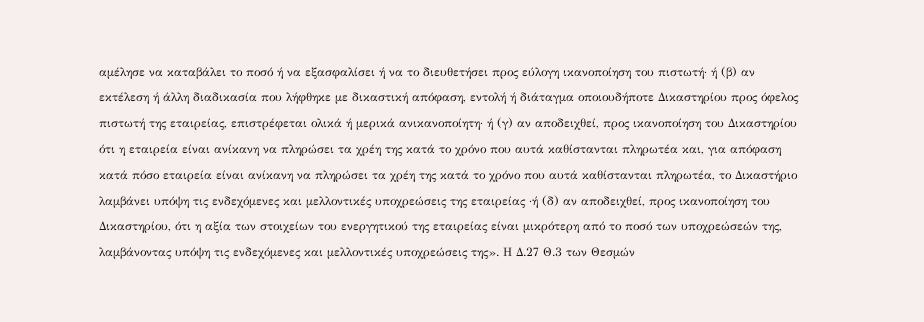αμέλησε να καταβάλει το ποσό ή να εξασφαλίσει ή να το διευθετήσει προς εύλογη ικανοποίηση του πιστωτή· ή (β) αν εκτέλεση ή άλλη διαδικασία που λήφθηκε με δικαστική απόφαση, εντολή ή διάταγμα οποιουδήποτε Δικαστηρίου προς όφελος πιστωτή της εταιρείας, επιστρέφεται ολικά ή μερικά ανικανοποίητη· ή (γ) αν αποδειχθεί, προς ικανοποίηση του Δικαστηρίου ότι η εταιρεία είναι ανίκανη να πληρώσει τα χρέη της κατά το χρόνο που αυτά καθίστανται πληρωτέα και, για απόφαση κατά πόσο εταιρεία είναι ανίκανη να πληρώσει τα χρέη της κατά το χρόνο που αυτά καθίστανται πληρωτέα, το Δικαστήριο λαμβάνει υπόψη τις ενδεχόμενες και μελλοντικές υποχρεώσεις της εταιρείας ·ή (δ) αν αποδειχθεί, προς ικανοποίηση του Δικαστηρίου, ότι η αξία των στοιχείων του ενεργητικού της εταιρείας είναι μικρότερη από το ποσό των υποχρεώσεών της, λαμβάνοντας υπόψη τις ενδεχόμενες και μελλοντικές υποχρεώσεις της». Η Δ.27 Θ.3 των Θεσμών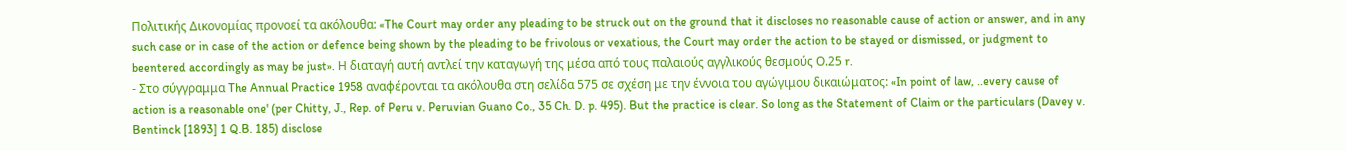Πολιτικής Δικονομίας προνοεί τα ακόλουθα: «The Court may order any pleading to be struck out on the ground that it discloses no reasonable cause of action or answer, and in any such case or in case of the action or defence being shown by the pleading to be frivolous or vexatious, the Court may order the action to be stayed or dismissed, or judgment to beentered accordingly as may be just». Η διαταγή αυτή αντλεί την καταγωγή της μέσα από τους παλαιούς αγγλικούς θεσμούς Ο.25 r.
- Στο σύγγραμμα The Annual Practice 1958 αναφέρονται τα ακόλουθα στη σελίδα 575 σε σχέση με την έννοια του αγώγιμου δικαιώματος: «In point of law, ..every cause of action is a reasonable one' (per Chitty, J., Rep. of Peru v. Peruvian Guano Co., 35 Ch. D. p. 495). But the practice is clear. So long as the Statement of Claim or the particulars (Davey v. Bentinck [1893] 1 Q.B. 185) disclose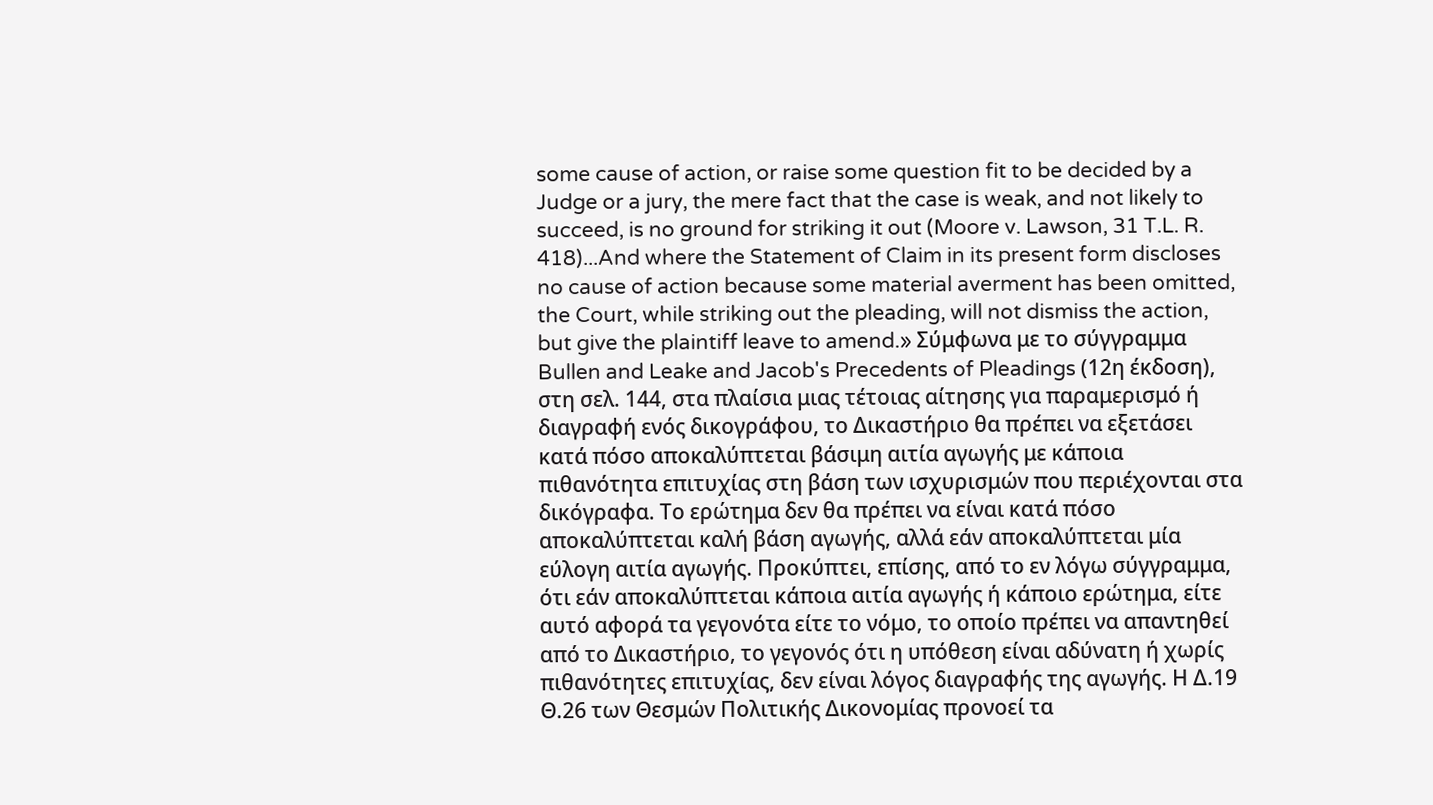some cause of action, or raise some question fit to be decided by a Judge or a jury, the mere fact that the case is weak, and not likely to succeed, is no ground for striking it out (Moore v. Lawson, 31 T.L. R. 418)...And where the Statement of Claim in its present form discloses no cause of action because some material averment has been omitted, the Court, while striking out the pleading, will not dismiss the action, but give the plaintiff leave to amend.» Σύμφωνα με το σύγγραμμα Bullen and Leake and Jacob's Precedents of Pleadings (12η έκδοση), στη σελ. 144, στα πλαίσια μιας τέτοιας αίτησης για παραμερισμό ή διαγραφή ενός δικογράφου, το Δικαστήριο θα πρέπει να εξετάσει κατά πόσο αποκαλύπτεται βάσιμη αιτία αγωγής με κάποια πιθανότητα επιτυχίας στη βάση των ισχυρισμών που περιέχονται στα δικόγραφα. Το ερώτημα δεν θα πρέπει να είναι κατά πόσο αποκαλύπτεται καλή βάση αγωγής, αλλά εάν αποκαλύπτεται μία εύλογη αιτία αγωγής. Προκύπτει, επίσης, από το εν λόγω σύγγραμμα, ότι εάν αποκαλύπτεται κάποια αιτία αγωγής ή κάποιο ερώτημα, είτε αυτό αφορά τα γεγονότα είτε το νόμο, το οποίο πρέπει να απαντηθεί από το Δικαστήριο, το γεγονός ότι η υπόθεση είναι αδύνατη ή χωρίς πιθανότητες επιτυχίας, δεν είναι λόγος διαγραφής της αγωγής. Η Δ.19 Θ.26 των Θεσμών Πολιτικής Δικονομίας προνοεί τα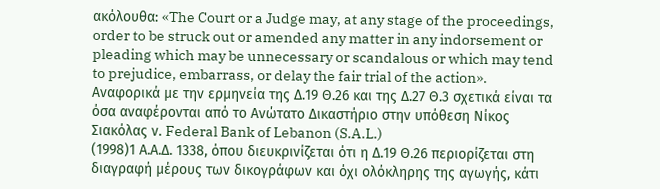ακόλουθα: «The Court or a Judge may, at any stage of the proceedings, order to be struck out or amended any matter in any indorsement or pleading which may be unnecessary or scandalous or which may tend to prejudice, embarrass, or delay the fair trial of the action». Αναφορικά με την ερμηνεία της Δ.19 Θ.26 και της Δ.27 Θ.3 σχετικά είναι τα όσα αναφέρονται από το Ανώτατο Δικαστήριο στην υπόθεση Νίκος Σιακόλας ν. Federal Bank of Lebanon (S.A.L.)
(1998)1 Α.Α.Δ. 1338, όπου διευκρινίζεται ότι η Δ.19 Θ.26 περιορίζεται στη διαγραφή μέρους των δικογράφων και όχι ολόκληρης της αγωγής, κάτι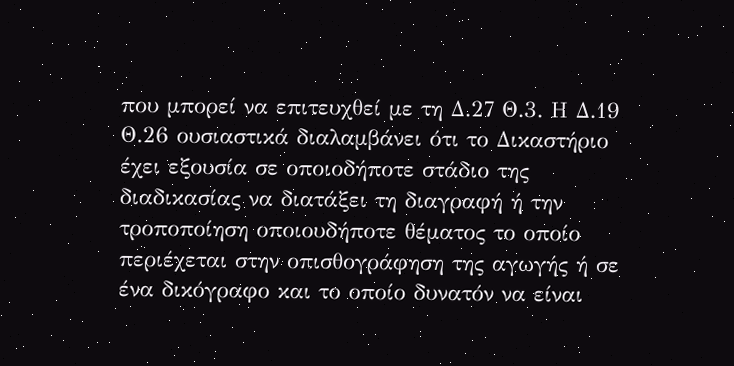που μπορεί να επιτευχθεί με τη Δ.27 Θ.3. Η Δ.19 Θ.26 ουσιαστικά διαλαμβάνει ότι το Δικαστήριο έχει εξουσία σε οποιοδήποτε στάδιο της διαδικασίας να διατάξει τη διαγραφή ή την τροποποίηση οποιουδήποτε θέματος το οποίο περιέχεται στην οπισθογράφηση της αγωγής ή σε ένα δικόγραφο και το οποίο δυνατόν να είναι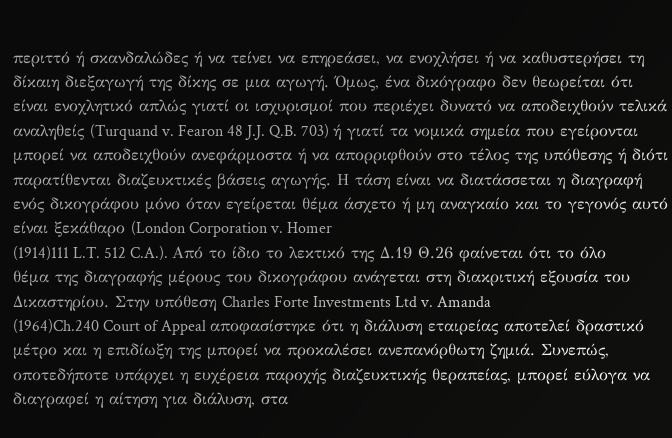περιττό ή σκανδαλώδες ή να τείνει να επηρεάσει, να ενοχλήσει ή να καθυστερήσει τη δίκαιη διεξαγωγή της δίκης σε μια αγωγή. Όμως, ένα δικόγραφο δεν θεωρείται ότι είναι ενοχλητικό απλώς γιατί οι ισχυρισμοί που περιέχει δυνατό να αποδειχθούν τελικά αναληθείς (Turquand v. Fearon 48 J.J. Q.B. 703) ή γιατί τα νομικά σημεία που εγείρονται μπορεί να αποδειχθούν ανεφάρμοστα ή να απορριφθούν στο τέλος της υπόθεσης ή διότι παρατίθενται διαζευκτικές βάσεις αγωγής. Η τάση είναι να διατάσσεται η διαγραφή ενός δικογράφου μόνο όταν εγείρεται θέμα άσχετο ή μη αναγκαίο και το γεγονός αυτό είναι ξεκάθαρο (London Corporation v. Homer
(1914)111 L.T. 512 C.A.). Από το ίδιο το λεκτικό της Δ.19 Θ.26 φαίνεται ότι το όλο θέμα της διαγραφής μέρους του δικογράφου ανάγεται στη διακριτική εξουσία του Δικαστηρίου. Στην υπόθεση Charles Forte Investments Ltd v. Amanda
(1964)Ch.240 Court of Appeal αποφασίστηκε ότι η διάλυση εταιρείας αποτελεί δραστικό μέτρο και η επιδίωξη της μπορεί να προκαλέσει ανεπανόρθωτη ζημιά. Συνεπώς, οποτεδήποτε υπάρχει η ευχέρεια παροχής διαζευκτικής θεραπείας, μπορεί εύλογα να διαγραφεί η αίτηση για διάλυση, στα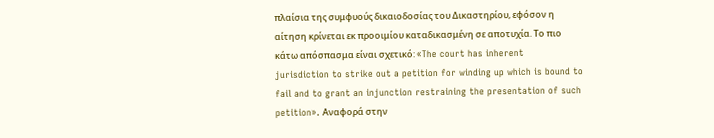πλαίσια της συμφυούς δικαιοδοσίας του Δικαστηρίου, εφόσον η αίτηση κρίνεται εκ προοιμίου καταδικασμένη σε αποτυχία. Το πιο κάτω απόσπασμα είναι σχετικό: «The court has inherent jurisdiction to strike out a petition for winding up which is bound to fail and to grant an injunction restraining the presentation of such petition». Αναφορά στην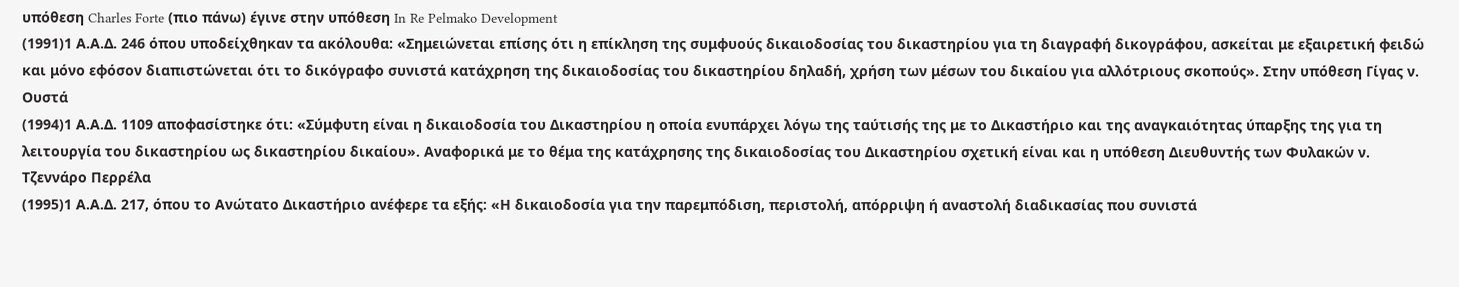υπόθεση Charles Forte (πιο πάνω) έγινε στην υπόθεση In Re Pelmako Development
(1991)1 Α.Α.Δ. 246 όπου υποδείχθηκαν τα ακόλουθα: «Σημειώνεται επίσης ότι η επίκληση της συμφυούς δικαιοδοσίας του δικαστηρίου για τη διαγραφή δικογράφου, ασκείται με εξαιρετική φειδώ και μόνο εφόσον διαπιστώνεται ότι το δικόγραφο συνιστά κατάχρηση της δικαιοδοσίας του δικαστηρίου δηλαδή, χρήση των μέσων του δικαίου για αλλότριους σκοπούς». Στην υπόθεση Γίγας ν. Ουστά
(1994)1 Α.Α.Δ. 1109 αποφασίστηκε ότι: «Σύμφυτη είναι η δικαιοδοσία του Δικαστηρίου η οποία ενυπάρχει λόγω της ταύτισής της με το Δικαστήριο και της αναγκαιότητας ύπαρξης της για τη λειτουργία του δικαστηρίου ως δικαστηρίου δικαίου». Αναφορικά με το θέμα της κατάχρησης της δικαιοδοσίας του Δικαστηρίου σχετική είναι και η υπόθεση Διευθυντής των Φυλακών ν. Τζεννάρο Περρέλα
(1995)1 Α.Α.Δ. 217, όπου το Ανώτατο Δικαστήριο ανέφερε τα εξής: «Η δικαιοδοσία για την παρεμπόδιση, περιστολή, απόρριψη ή αναστολή διαδικασίας που συνιστά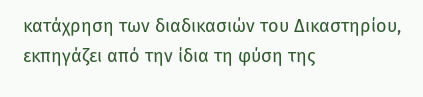κατάχρηση των διαδικασιών του Δικαστηρίου, εκπηγάζει από την ίδια τη φύση της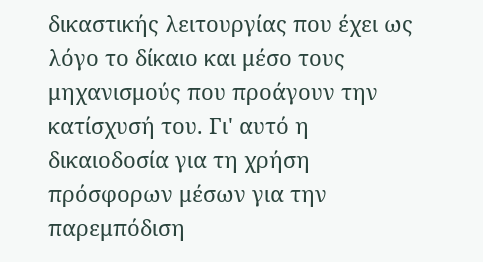δικαστικής λειτουργίας που έχει ως λόγο το δίκαιο και μέσο τους μηχανισμούς που προάγουν την κατίσχυσή του. Γι' αυτό η δικαιοδοσία για τη χρήση πρόσφορων μέσων για την παρεμπόδιση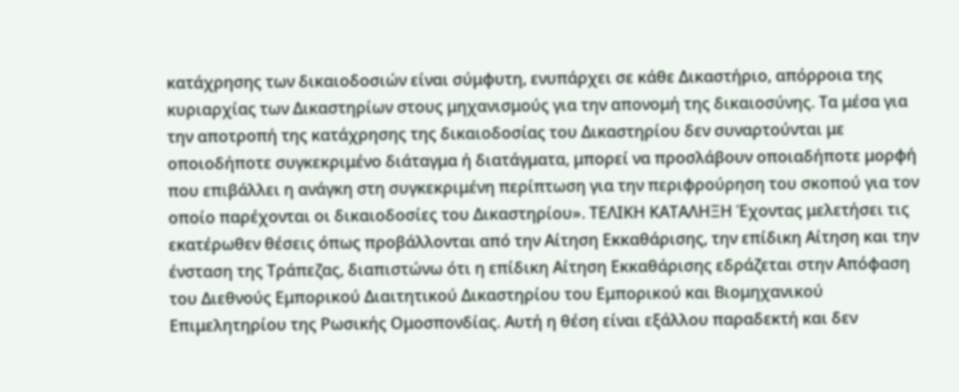κατάχρησης των δικαιοδοσιών είναι σύμφυτη, ενυπάρχει σε κάθε Δικαστήριο, απόρροια της κυριαρχίας των Δικαστηρίων στους μηχανισμούς για την απονομή της δικαιοσύνης. Τα μέσα για την αποτροπή της κατάχρησης της δικαιοδοσίας του Δικαστηρίου δεν συναρτούνται με οποιοδήποτε συγκεκριμένο διάταγμα ή διατάγματα, μπορεί να προσλάβουν οποιαδήποτε μορφή που επιβάλλει η ανάγκη στη συγκεκριμένη περίπτωση για την περιφρούρηση του σκοπού για τον οποίο παρέχονται οι δικαιοδοσίες του Δικαστηρίου». ΤΕΛΙΚΗ ΚΑΤΑΛΗΞΗ Έχοντας μελετήσει τις εκατέρωθεν θέσεις όπως προβάλλονται από την Αίτηση Εκκαθάρισης, την επίδικη Αίτηση και την ένσταση της Τράπεζας, διαπιστώνω ότι η επίδικη Αίτηση Εκκαθάρισης εδράζεται στην Απόφαση του Διεθνούς Εμπορικού Διαιτητικού Δικαστηρίου του Εμπορικού και Βιομηχανικού Επιμελητηρίου της Ρωσικής Ομοσπονδίας. Αυτή η θέση είναι εξάλλου παραδεκτή και δεν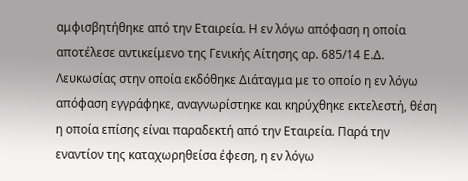αμφισβητήθηκε από την Εταιρεία. Η εν λόγω απόφαση η οποία αποτέλεσε αντικείμενο της Γενικής Αίτησης αρ. 685/14 Ε.Δ. Λευκωσίας στην οποία εκδόθηκε Διάταγμα με το οποίο η εν λόγω απόφαση εγγράφηκε, αναγνωρίστηκε και κηρύχθηκε εκτελεστή, θέση η οποία επίσης είναι παραδεκτή από την Εταιρεία. Παρά την εναντίον της καταχωρηθείσα έφεση, η εν λόγω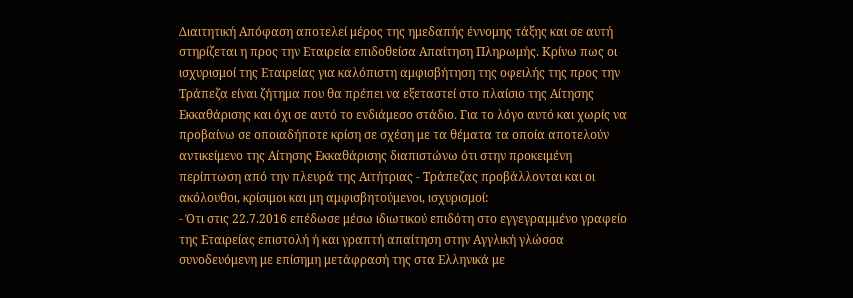Διαιτητική Απόφαση αποτελεί μέρος της ημεδαπής έννομης τάξης και σε αυτή στηρίζεται η προς την Εταιρεία επιδοθείσα Απαίτηση Πληρωμής. Κρίνω πως οι ισχυρισμοί της Εταιρείας για καλόπιστη αμφισβήτηση της οφειλής της προς την Τράπεζα είναι ζήτημα που θα πρέπει να εξεταστεί στο πλαίσιο της Αίτησης Εκκαθάρισης και όχι σε αυτό το ενδιάμεσο στάδιο. Για το λόγο αυτό και χωρίς να προβαίνω σε οποιαδήποτε κρίση σε σχέση με τα θέματα τα οποία αποτελούν αντικείμενο της Αίτησης Εκκαθάρισης διαπιστώνω ότι στην προκειμένη περίπτωση από την πλευρά της Αιτήτριας - Τράπεζας προβάλλονται και οι ακόλουθοι, κρίσιμοι και μη αμφισβητούμενοι, ισχυρισμοί:
- Ότι στις 22.7.2016 επέδωσε μέσω ιδιωτικού επιδότη στο εγγεγραμμένο γραφείο της Εταιρείας επιστολή ή και γραπτή απαίτηση στην Αγγλική γλώσσα συνοδευόμενη με επίσημη μετάφρασή της στα Ελληνικά με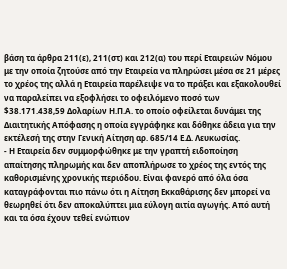βάση τα άρθρα 211(ε), 211(στ) και 212(α) του περί Εταιρειών Νόμου με την οποία ζητούσε από την Εταιρεία να πληρώσει μέσα σε 21 μέρες το χρέος της αλλά η Εταιρεία παρέλειψε να το πράξει και εξακολουθεί να παραλείπει να εξοφλήσει το οφειλόμενο ποσό των $38.171.438,59 Δολαρίων Η.Π.Α. το οποίο οφείλεται δυνάμει της Διαιτητικής Απόφασης η οποία εγγράφηκε και δόθηκε άδεια για την εκτέλεσή της στην Γενική Αίτηση αρ. 685/14 Ε.Δ. Λευκωσίας.
- Η Εταιρεία δεν συμμορφώθηκε με την γραπτή ειδοποίηση απαίτησης πληρωμής και δεν αποπλήρωσε το χρέος της εντός της καθορισμένης χρονικής περιόδου. Είναι φανερό από όλα όσα καταγράφονται πιο πάνω ότι η Αίτηση Εκκαθάρισης δεν μπορεί να θεωρηθεί ότι δεν αποκαλύπτει μια εύλογη αιτία αγωγής. Από αυτή και τα όσα έχουν τεθεί ενώπιον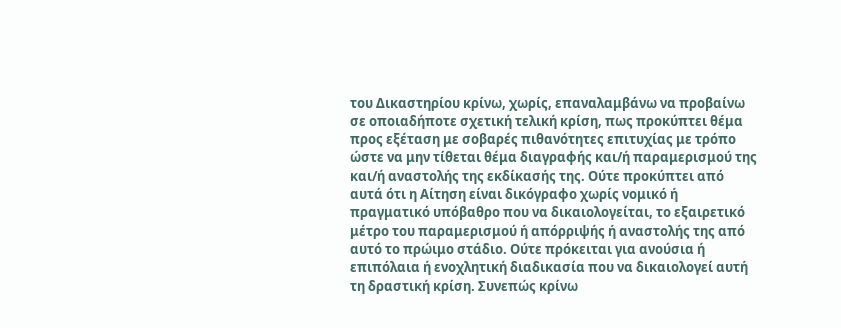του Δικαστηρίου κρίνω, χωρίς, επαναλαμβάνω να προβαίνω σε οποιαδήποτε σχετική τελική κρίση, πως προκύπτει θέμα προς εξέταση με σοβαρές πιθανότητες επιτυχίας με τρόπο ώστε να μην τίθεται θέμα διαγραφής και/ή παραμερισμού της και/ή αναστολής της εκδίκασής της. Ούτε προκύπτει από αυτά ότι η Αίτηση είναι δικόγραφο χωρίς νομικό ή πραγματικό υπόβαθρο που να δικαιολογείται, το εξαιρετικό μέτρο του παραμερισμού ή απόρριψής ή αναστολής της από αυτό το πρώιμο στάδιο. Ούτε πρόκειται για ανούσια ή επιπόλαια ή ενοχλητική διαδικασία που να δικαιολογεί αυτή τη δραστική κρίση. Συνεπώς κρίνω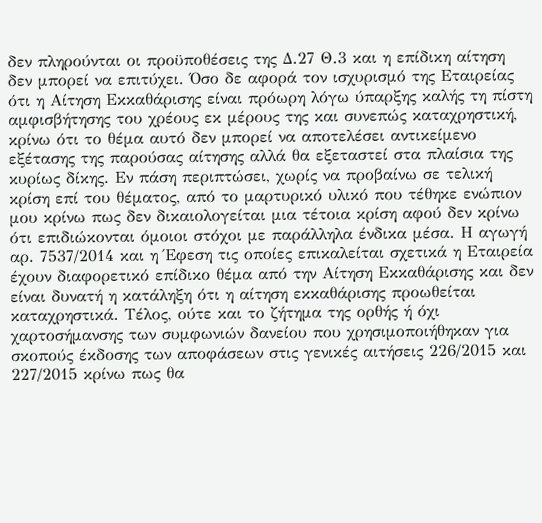δεν πληρούνται οι προϋποθέσεις της Δ.27 Θ.3 και η επίδικη αίτηση δεν μπορεί να επιτύχει. Όσο δε αφορά τον ισχυρισμό της Εταιρείας ότι η Αίτηση Εκκαθάρισης είναι πρόωρη λόγω ύπαρξης καλής τη πίστη αμφισβήτησης του χρέους εκ μέρους της και συνεπώς καταχρηστική, κρίνω ότι το θέμα αυτό δεν μπορεί να αποτελέσει αντικείμενο εξέτασης της παρούσας αίτησης αλλά θα εξεταστεί στα πλαίσια της κυρίως δίκης. Εν πάση περιπτώσει, χωρίς να προβαίνω σε τελική κρίση επί του θέματος, από το μαρτυρικό υλικό που τέθηκε ενώπιον μου κρίνω πως δεν δικαιολογείται μια τέτοια κρίση αφού δεν κρίνω ότι επιδιώκονται όμοιοι στόχοι με παράλληλα ένδικα μέσα. Η αγωγή αρ. 7537/2014 και η Έφεση τις οποίες επικαλείται σχετικά η Εταιρεία έχουν διαφορετικό επίδικο θέμα από την Αίτηση Εκκαθάρισης και δεν είναι δυνατή η κατάληξη ότι η αίτηση εκκαθάρισης προωθείται καταχρηστικά. Τέλος, ούτε και το ζήτημα της ορθής ή όχι χαρτοσήμανσης των συμφωνιών δανείου που χρησιμοποιήθηκαν για σκοπούς έκδοσης των αποφάσεων στις γενικές αιτήσεις 226/2015 και 227/2015 κρίνω πως θα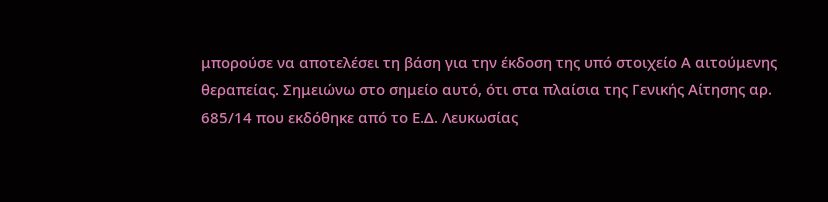μπορούσε να αποτελέσει τη βάση για την έκδοση της υπό στοιχείο Α αιτούμενης θεραπείας. Σημειώνω στο σημείο αυτό, ότι στα πλαίσια της Γενικής Αίτησης αρ. 685/14 που εκδόθηκε από το Ε.Δ. Λευκωσίας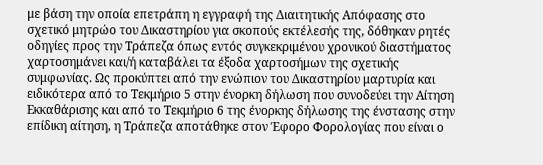με βάση την οποία επετράπη η εγγραφή της Διαιτητικής Απόφασης στο σχετικό μητρώο του Δικαστηρίου για σκοπούς εκτέλεσής της, δόθηκαν ρητές οδηγίες προς την Τράπεζα όπως εντός συγκεκριμένου χρονικού διαστήματος χαρτοσημάνει και/ή καταβάλει τα έξοδα χαρτοσήμων της σχετικής συμφωνίας. Ως προκύπτει από την ενώπιον του Δικαστηρίου μαρτυρία και ειδικότερα από το Τεκμήριο 5 στην ένορκη δήλωση που συνοδεύει την Αίτηση Εκκαθάρισης και από το Τεκμήριο 6 της ένορκης δήλωσης της ένστασης στην επίδικη αίτηση, η Τράπεζα αποτάθηκε στον Έφορο Φορολογίας που είναι ο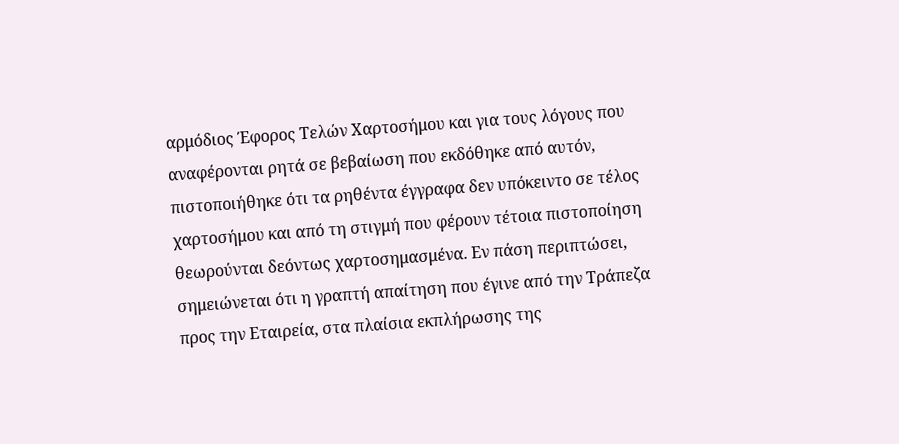αρμόδιος Έφορος Τελών Χαρτοσήμου και για τους λόγους που αναφέρονται ρητά σε βεβαίωση που εκδόθηκε από αυτόν, πιστοποιήθηκε ότι τα ρηθέντα έγγραφα δεν υπόκειντο σε τέλος χαρτοσήμου και από τη στιγμή που φέρουν τέτοια πιστοποίηση θεωρούνται δεόντως χαρτοσημασμένα. Εν πάση περιπτώσει, σημειώνεται ότι η γραπτή απαίτηση που έγινε από την Τράπεζα προς την Εταιρεία, στα πλαίσια εκπλήρωσης της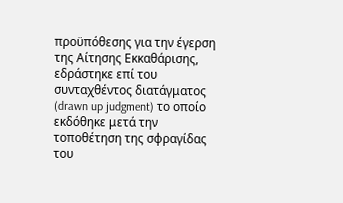προϋπόθεσης για την έγερση της Αίτησης Εκκαθάρισης, εδράστηκε επί του συνταχθέντος διατάγματος (drawn up judgment) το οποίο εκδόθηκε μετά την τοποθέτηση της σφραγίδας του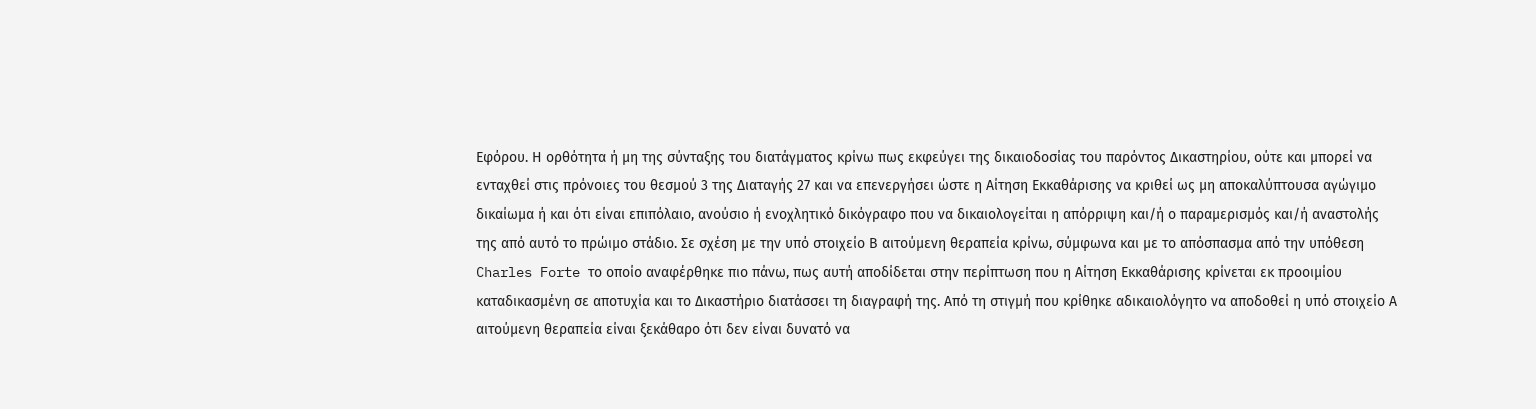Εφόρου. Η ορθότητα ή μη της σύνταξης του διατάγματος κρίνω πως εκφεύγει της δικαιοδοσίας του παρόντος Δικαστηρίου, ούτε και μπορεί να ενταχθεί στις πρόνοιες του θεσμού 3 της Διαταγής 27 και να επενεργήσει ώστε η Αίτηση Εκκαθάρισης να κριθεί ως μη αποκαλύπτουσα αγώγιμο δικαίωμα ή και ότι είναι επιπόλαιο, ανούσιο ή ενοχλητικό δικόγραφο που να δικαιολογείται η απόρριψη και/ή ο παραμερισμός και/ή αναστολής της από αυτό το πρώιμο στάδιο. Σε σχέση με την υπό στοιχείο Β αιτούμενη θεραπεία κρίνω, σύμφωνα και με το απόσπασμα από την υπόθεση Charles Forte το οποίο αναφέρθηκε πιο πάνω, πως αυτή αποδίδεται στην περίπτωση που η Αίτηση Εκκαθάρισης κρίνεται εκ προοιμίου καταδικασμένη σε αποτυχία και το Δικαστήριο διατάσσει τη διαγραφή της. Από τη στιγμή που κρίθηκε αδικαιολόγητο να αποδοθεί η υπό στοιχείο Α αιτούμενη θεραπεία είναι ξεκάθαρο ότι δεν είναι δυνατό να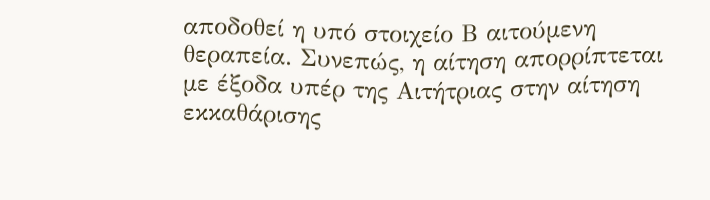αποδοθεί η υπό στοιχείο Β αιτούμενη θεραπεία. Συνεπώς, η αίτηση απορρίπτεται με έξοδα υπέρ της Αιτήτριας στην αίτηση εκκαθάρισης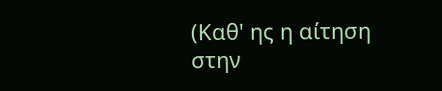(Καθ' ης η αίτηση στην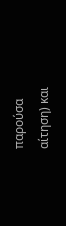παρούσα αίτηση) και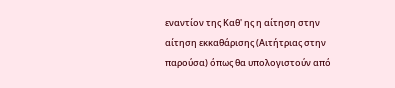εναντίον της Καθ' ης η αίτηση στην αίτηση εκκαθάρισης (Αιτήτριας στην παρούσα) όπως θα υπολογιστούν από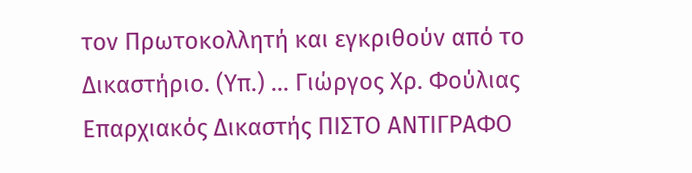τον Πρωτοκολλητή και εγκριθούν από το Δικαστήριο. (Υπ.) ... Γιώργος Χρ. Φούλιας Επαρχιακός Δικαστής ΠΙΣΤΟ ΑΝΤΙΓΡΑΦΟ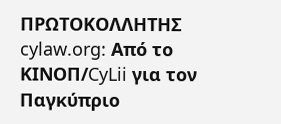ΠΡΩΤΟΚΟΛΛΗΤΗΣ cylaw.org: Από το ΚΙΝOΠ/CyLii για τον Παγκύπριο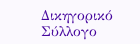Δικηγορικό Σύλλογο